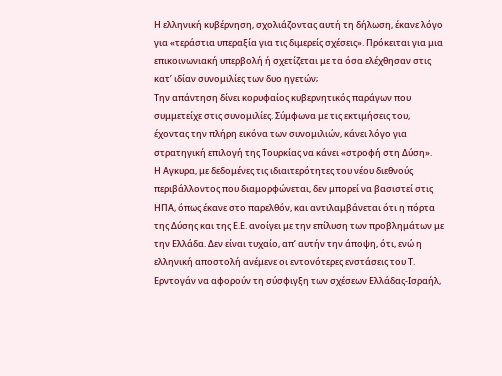Η ελληνική κυβέρνηση, σχολιάζοντας αυτή τη δήλωση, έκανε λόγο για «τεράστια υπεραξία για τις διμερείς σχέσεις». Πρόκειται για μια επικοινωνιακή υπερβολή ή σχετίζεται με τα όσα ελέχθησαν στις κατ’ ιδίαν συνομιλίες των δυο ηγετών;
Την απάντηση δίνει κορυφαίος κυβερνητικός παράγων που συμμετείχε στις συνομιλίες. Σύμφωνα με τις εκτιμήσεις του, έχοντας την πλήρη εικόνα των συνομιλιών, κάνει λόγο για στρατηγική επιλογή της Τουρκίας να κάνει «στροφή στη Δύση».
Η Αγκυρα, με δεδομένες τις ιδιαιτερότητες του νέου διεθνούς περιβάλλοντος που διαμορφώνεται, δεν μπορεί να βασιστεί στις ΗΠΑ, όπως έκανε στο παρελθόν, και αντιλαμβάνεται ότι η πόρτα της Δύσης και της Ε.Ε. ανοίγει με την επίλυση των προβλημάτων με την Ελλάδα. Δεν είναι τυχαίο, απ’ αυτήν την άποψη, ότι, ενώ η ελληνική αποστολή ανέμενε οι εντονότερες ενστάσεις του Τ. Ερντογάν να αφορούν τη σύσφιγξη των σχέσεων Ελλάδας-Ισραήλ,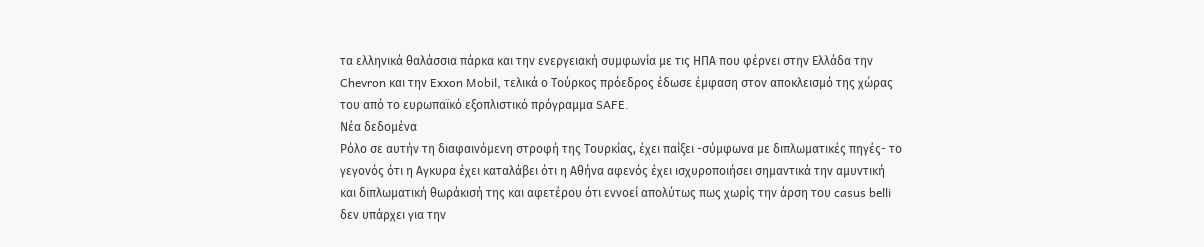τα ελληνικά θαλάσσια πάρκα και την ενεργειακή συμφωνία με τις ΗΠΑ που φέρνει στην Ελλάδα την Chevron και την Exxon Mobil, τελικά ο Τούρκος πρόεδρος έδωσε έμφαση στον αποκλεισμό της χώρας του από το ευρωπαϊκό εξοπλιστικό πρόγραμμα SAFE.
Νέα δεδομένα
Ρόλο σε αυτήν τη διαφαινόμενη στροφή της Τουρκίας, έχει παίξει -σύμφωνα με διπλωματικές πηγές- το γεγονός ότι η Αγκυρα έχει καταλάβει ότι η Αθήνα αφενός έχει ισχυροποιήσει σημαντικά την αμυντική και διπλωματική θωράκισή της και αφετέρου ότι εννοεί απολύτως πως χωρίς την άρση του casus belli δεν υπάρχει για την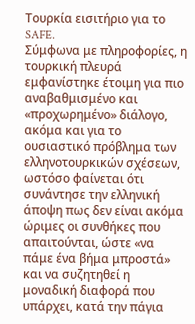Τουρκία εισιτήριο για το SAFE.
Σύμφωνα με πληροφορίες, η τουρκική πλευρά εμφανίστηκε έτοιμη για πιο αναβαθμισμένο και «προχωρημένο» διάλογο, ακόμα και για το ουσιαστικό πρόβλημα των ελληνοτουρκικών σχέσεων, ωστόσο φαίνεται ότι συνάντησε την ελληνική άποψη πως δεν είναι ακόμα ώριμες οι συνθήκες που απαιτούνται, ώστε «να πάμε ένα βήμα μπροστά» και να συζητηθεί η μοναδική διαφορά που υπάρχει, κατά την πάγια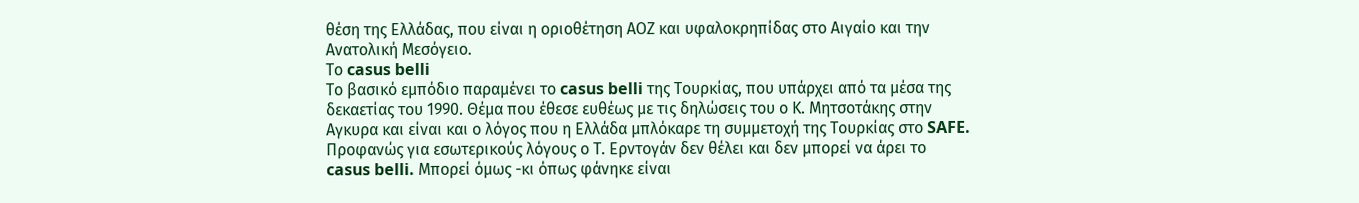θέση της Ελλάδας, που είναι η οριοθέτηση ΑΟΖ και υφαλοκρηπίδας στο Αιγαίο και την Ανατολική Μεσόγειο.
Το casus belli
Το βασικό εμπόδιο παραμένει το casus belli της Τουρκίας, που υπάρχει από τα μέσα της δεκαετίας του 1990. Θέμα που έθεσε ευθέως με τις δηλώσεις του ο Κ. Μητσοτάκης στην Αγκυρα και είναι και ο λόγος που η Ελλάδα μπλόκαρε τη συμμετοχή της Τουρκίας στο SAFE. Προφανώς για εσωτερικούς λόγους ο Τ. Ερντογάν δεν θέλει και δεν μπορεί να άρει το casus belli. Μπορεί όμως -κι όπως φάνηκε είναι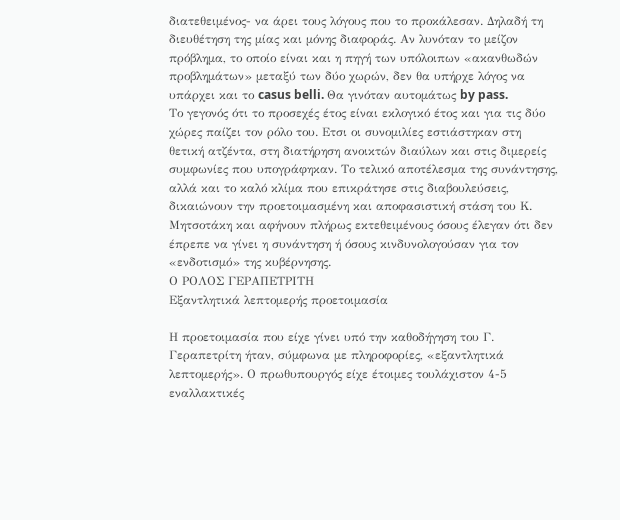διατεθειμένος- να άρει τους λόγους που το προκάλεσαν. Δηλαδή τη διευθέτηση της μίας και μόνης διαφοράς. Αν λυνόταν το μείζον πρόβλημα, το οποίο είναι και η πηγή των υπόλοιπων «ακανθωδών προβλημάτων» μεταξύ των δύο χωρών, δεν θα υπήρχε λόγος να υπάρχει και το casus belli. Θα γινόταν αυτομάτως by pass.
Το γεγονός ότι το προσεχές έτος είναι εκλογικό έτος και για τις δύο χώρες παίζει τον ρόλο του. Ετσι οι συνομιλίες εστιάστηκαν στη θετική ατζέντα, στη διατήρηση ανοικτών διαύλων και στις διμερείς συμφωνίες που υπογράφηκαν. Το τελικό αποτέλεσμα της συνάντησης, αλλά και το καλό κλίμα που επικράτησε στις διαβουλεύσεις, δικαιώνουν την προετοιμασμένη και αποφασιστική στάση του Κ. Μητσοτάκη και αφήνουν πλήρως εκτεθειμένους όσους έλεγαν ότι δεν έπρεπε να γίνει η συνάντηση ή όσους κινδυνολογούσαν για τον «ενδοτισμό» της κυβέρνησης.
Ο ΡΟΛΟΣ ΓΕΡΑΠΕΤΡΙΤΗ
Εξαντλητικά λεπτομερής προετοιμασία

Η προετοιμασία που είχε γίνει υπό την καθοδήγηση του Γ. Γεραπετρίτη ήταν, σύμφωνα με πληροφορίες, «εξαντλητικά λεπτομερής». Ο πρωθυπουργός είχε έτοιμες τουλάχιστον 4-5 εναλλακτικές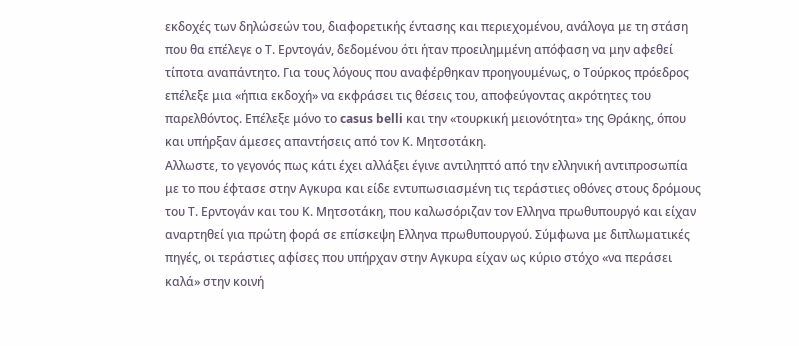εκδοχές των δηλώσεών του, διαφορετικής έντασης και περιεχομένου, ανάλογα με τη στάση που θα επέλεγε ο Τ. Ερντογάν, δεδομένου ότι ήταν προειλημμένη απόφαση να μην αφεθεί τίποτα αναπάντητο. Για τους λόγους που αναφέρθηκαν προηγουμένως, ο Τούρκος πρόεδρος επέλεξε μια «ήπια εκδοχή» να εκφράσει τις θέσεις του, αποφεύγοντας ακρότητες του παρελθόντος. Επέλεξε μόνο το casus belli και την «τουρκική μειονότητα» της Θράκης, όπου και υπήρξαν άμεσες απαντήσεις από τον Κ. Μητσοτάκη.
Αλλωστε, το γεγονός πως κάτι έχει αλλάξει έγινε αντιληπτό από την ελληνική αντιπροσωπία με το που έφτασε στην Αγκυρα και είδε εντυπωσιασμένη τις τεράστιες οθόνες στους δρόμους του Τ. Ερντογάν και του Κ. Μητσοτάκη, που καλωσόριζαν τον Ελληνα πρωθυπουργό και είχαν αναρτηθεί για πρώτη φορά σε επίσκεψη Ελληνα πρωθυπουργού. Σύμφωνα με διπλωματικές πηγές, οι τεράστιες αφίσες που υπήρχαν στην Αγκυρα είχαν ως κύριο στόχο «να περάσει καλά» στην κοινή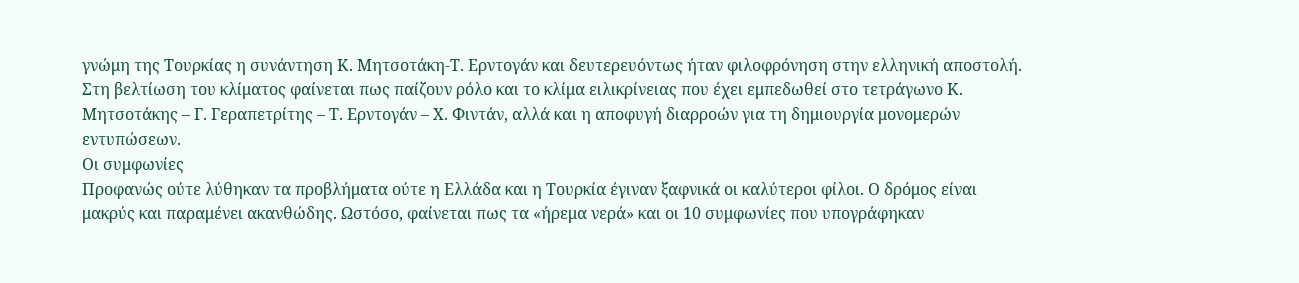γνώμη της Τουρκίας η συνάντηση Κ. Μητσοτάκη-Τ. Ερντογάν και δευτερευόντως ήταν φιλοφρόνηση στην ελληνική αποστολή.
Στη βελτίωση του κλίματος φαίνεται πως παίζουν ρόλο και το κλίμα ειλικρίνειας που έχει εμπεδωθεί στο τετράγωνο Κ. Μητσοτάκης – Γ. Γεραπετρίτης – Τ. Ερντογάν – Χ. Φιντάν, αλλά και η αποφυγή διαρροών για τη δημιουργία μονομερών εντυπώσεων.
Οι συμφωνίες
Προφανώς ούτε λύθηκαν τα προβλήματα ούτε η Ελλάδα και η Τουρκία έγιναν ξαφνικά οι καλύτεροι φίλοι. Ο δρόμος είναι μακρύς και παραμένει ακανθώδης. Ωστόσο, φαίνεται πως τα «ήρεμα νερά» και οι 10 συμφωνίες που υπογράφηκαν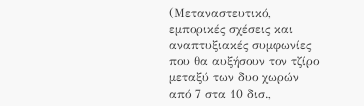(Μεταναστευτικό, εμπορικές σχέσεις και αναπτυξιακές συμφωνίες που θα αυξήσουν τον τζίρο μεταξύ των δυο χωρών από 7 στα 10 δισ.,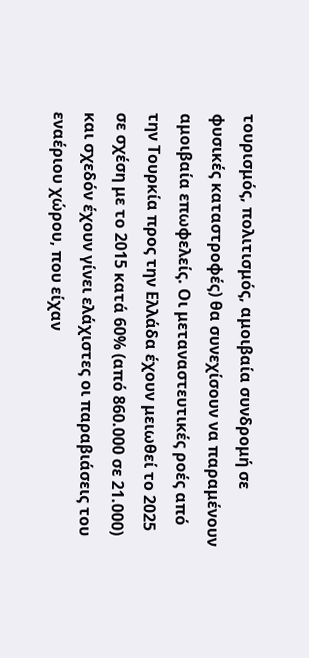τουρισμός, πολιτισμός, αμοιβαία συνδρομή σε φυσικές καταστροφές) θα συνεχίσουν να παραμένουν αμοιβαία επωφελείς. Οι μεταναστευτικές ροές από την Τουρκία προς την Ελλάδα έχουν μειωθεί το 2025 σε σχέση με το 2015 κατά 60% (από 860.000 σε 21.000) και σχεδόν έχουν γίνει ελάχιστες οι παραβιάσεις του εναέριου χώρου, που είχαν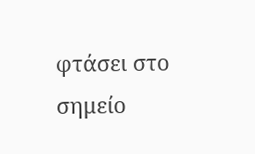φτάσει στο σημείο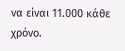να είναι 11.000 κάθε χρόνο.